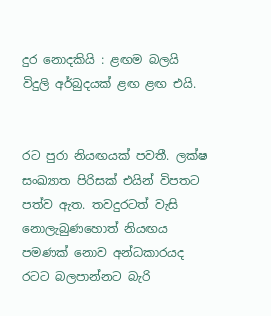දුර නොදකියි : ළඟම බලයි විදුලි අර්බුදයක් ළඟ ළඟ එයි.


රට පුරා නියඟයක් පවතී. ලක්ෂ සංඛ්‍යාත පිරිසක් එයින් විපතට පත්ව ඇත. තවදුරටත් වැසි නොලැබුණහොත් නියඟය පමණක් නොව අන්ධකාරයද රටට බලපාන්නට බැරි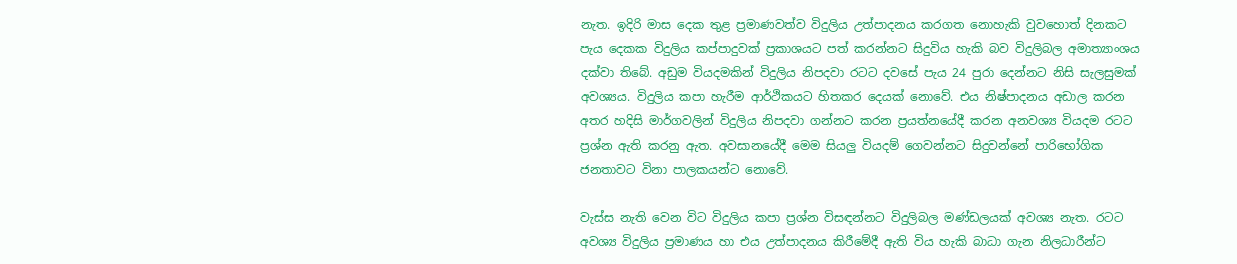නැත. ඉදිරි මාස දෙක තුළ ප්‍රමාණවත්ව විදුලිය උත්පාදනය කරගත නොහැකි වුවහොත් දිනකට පැය දෙකක විදුලිය කප්පාදුවක් ප්‍රකාශයට පත් කරන්නට සිදුවිය හැකි බව විදුලිබල අමාත්‍යාංශය දක්වා තිබේ. අඩුම වියදමකින් විදුලිය නිපදවා රටට දවසේ පැය 24 පුරා දෙන්නට නිසි සැලසුමක් අවශ්‍යය. විදුලිය කපා හැරීම ආර්ථිකයට හිතකර දෙයක් නොවේ. එය නිෂ්පාදනය අඩාල කරන අතර හදිසි මාර්ගවලින් විදුලිය නිපදවා ගන්නට කරන ප්‍රයත්නයේදී කරන අනවශ්‍ය වියදම රටට ප්‍රශ්න ඇති කරනු ඇත. අවසානයේදී මෙම සියලු වියදම් ගෙවන්නට සිදුවන්නේ පාරිභෝගික ජනතාවට විනා පාලකයන්ට නොවේ.

වැස්ස නැති වෙන විට විදුලිය කපා ප්‍රශ්න විසඳන්නට විදුලිබල මණ්ඩලයක් අවශ්‍ය නැත. රටට අවශ්‍ය විදුලිය ප්‍රමාණය හා එය උත්පාදනය කිරීමේදී ඇති විය හැකි බාධා ගැන නිලධාරීන්ට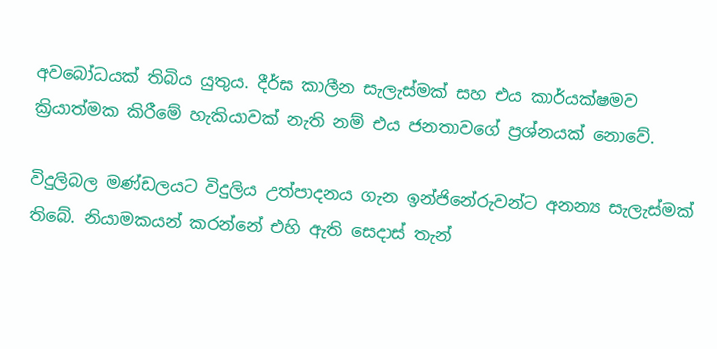අවබෝධයක් තිබිය යුතුය. දීර්ඝ කාලීන සැලැස්මක් සහ එය කාර්යක්ෂමව ක්‍රියාත්මක කිරීමේ හැකියාවක් නැති නම් එය ජනතාවගේ ප්‍රශ්නයක් නොවේ.

විදුලිබල මණ්ඩලයට විදුලිය උත්පාදනය ගැන ඉන්ජිනේරුවන්ට අනන්‍ය සැලැස්මක් තිබේ. නියාමකයන් කරන්නේ එහි ඇති ස‍ෙදාස් තැන්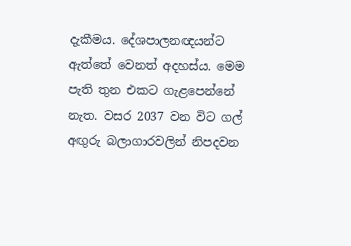දැකීමය. දේශපාලනඥයන්ට ඇත්තේ වෙනත් අදහස්ය. මෙම පැති තුන එකට ගැළපෙන්නේ නැත. වසර 2037 වන විට ගල් අඟුරු බලාගාරවලින් නිපදවන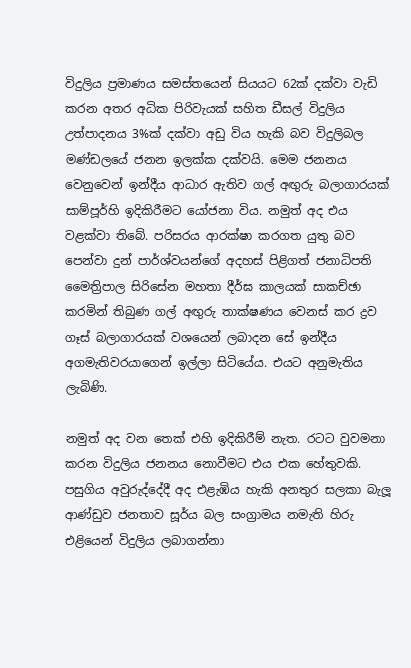විදුලිය ප්‍රමාණය සමස්තයෙන් සියයට 62ක් දක්වා වැඩි කරන අතර අධික පිරිවැයක් සහිත ඩීසල් විදුලිය උත්පාදනය 3%ක් දක්වා අඩු විය හැකි බව විදුලිබල මණ්ඩලයේ ජනන ඉලක්ක දක්වයි. මෙම ජනනය වෙනුවෙන් ඉන්දීය ආධාර ඇතිව ගල් අඟුරු බලාගාරයක් සාම්පූර්හි ඉදිකිරීමට යෝජනා විය. නමුත් අද එය වළක්වා තිබේ. පරිසරය ආරක්ෂා කරගත යුතු බව පෙන්වා දුන් පාර්ශ්වයන්ගේ අදහස් පිළිගත් ජනාධිපති මෛත්‍රිපාල සිරිසේන මහතා දීර්ඝ කාලයක් සාකච්ඡා කරමින් තිබුණ ගල් අඟුරු තාක්ෂණය වෙනස් කර ද්‍රව ගෑස් බලාගාරයක් වශයෙන් ලබාදන සේ ඉන්දීය අගමැතිවරයාගෙන් ඉල්ලා සිටියේය. එයට අනුමැතිය ලැබිණි.

නමුත් අද වන තෙක් එහි ඉදිකිරීම් නැත. රටට වුවමනා කරන විදුලිය ජනනය නොවීමට එය එක හේතුවකි. පසුගිය අවුරුද්දේදී අද එළැඹිය හැකි අනතුර සලකා බැලූ ආණ්ඩුව ජනතාව සූර්ය බල සංග්‍රාමය නමැති හිරු එළියෙන් විදුලිය ලබාගන්නා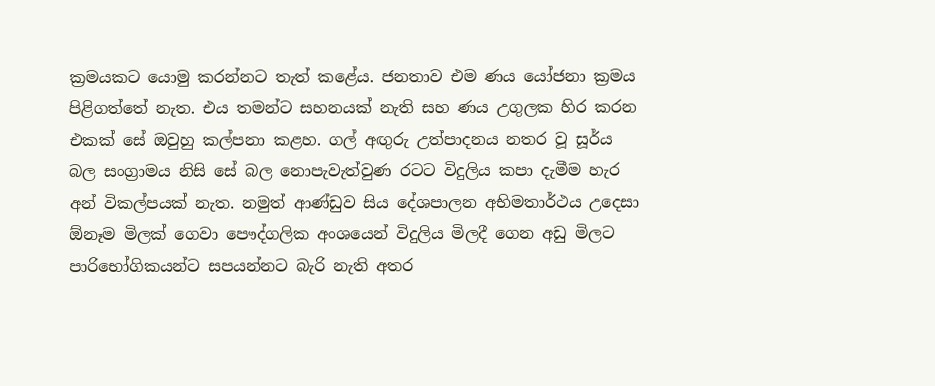ක්‍රමයකට යොමු කරන්නට තැත් කළේය. ජනතාව එම ණය යෝජනා ක්‍රමය පිළිගත්තේ නැත. එය තමන්ට සහනයක් නැති සහ ණය උගුලක හිර කරන එකක් සේ ඔවුහු කල්පනා කළහ. ගල් අඟුරු උත්පාදනය නතර වූ සූර්ය බල සංග්‍රාමය නිසි සේ බල නොපැවැත්වුණ රටට විදුලිය කපා දැමීම හැර අන් විකල්පයක් නැත. නමුත් ආණ්ඩුව සිය දේශපාලන අභිමතාර්ථය උදෙසා ඕනෑම මිලක් ගෙවා පෞද්ගලික අංශයෙන් විදුලිය මිලදී ගෙන අඩු මිලට පාරිභෝගිකයන්ට සපයන්නට බැරි නැති අතර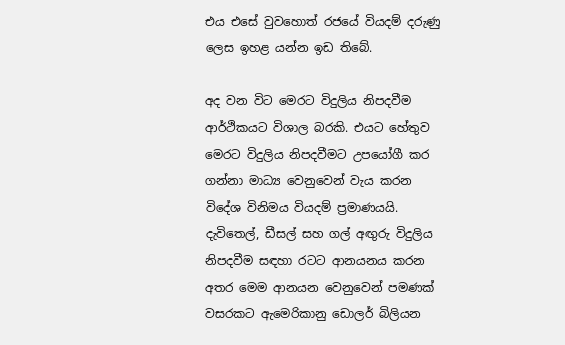එය එසේ වුවහොත් රජයේ වියදම් දරුණු ලෙස ඉහළ යන්න ඉඩ තිබේ.

අද වන විට මෙරට විදුලිය නිපදවීම ආර්ථිකයට විශාල බරකි. එයට හේතුව මෙරට විදුලිය නිපදවීමට උපයෝගී කර ගන්නා මාධ්‍ය වෙනුවෙන් වැය කරන විදේශ විනිමය වියදම් ප්‍රමාණයයි. දැවිතෙල්, ඩීසල් සහ ගල් අඟුරු විදුලිය නිපදවීම සඳහා රටට ආනයනය කරන අතර මෙම ආනයන වෙනුවෙන් පමණක් වසරකට ඇමෙරිකානු ඩොලර් බිලියන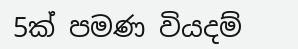5ක් පමණ වියදම්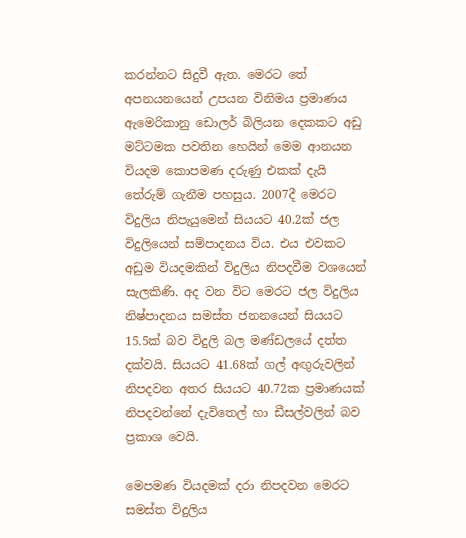කරන්නට සිදුවී ඇත. මෙරට තේ අපනයනයෙන් උපයන විනිමය ප්‍රමාණය ඇමෙරිකානු ඩොලර් බිලියන දෙකකට අඩු මට්ටමක පවතින හෙයින් මෙම ආනයන වියදම කොපමණ දරුණු එකක් දැයි තේරුම් ගැනීම පහසුය. 2007දී මෙරට විදුලිය නිපැයුමෙන් සියයට 40.2ක් ජල විදුලියෙන් සම්පාදනය විය. එය එවකට අඩුම වියදමකින් විදුලිය නිපදවීම වශයෙන් සැලකිණි. අද වන විට මෙරට ජල විදුලිය නිෂ්පාදනය සමස්ත ජනනයෙන් සියයට 15.5ක් බව විදුලි බල මණ්ඩලයේ දත්ත දක්වයි. සියයට 41.68ක් ගල් අඟුරුවලින් නිපදවන අතර සියයට 40.72ක ප්‍රමාණයක් නිපදවන්නේ දැවිතෙල් හා ඩීසල්වලින් බව ප්‍රකාශ වෙයි.

මෙපමණ වියදමක් දරා නිපදවන මෙරට සමස්ත විදුලිය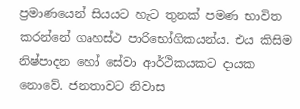ප්‍රමාණයෙන් සියයට හැට තුනක් පමණ භාවිත කරන්නේ ගෘහස්ථ පාරිභෝගිකයන්ය. එය කිසිම නිෂ්පාදන හෝ සේවා ආර්ථිකයකට දායක නොවේ. ජනතාවට නිවාස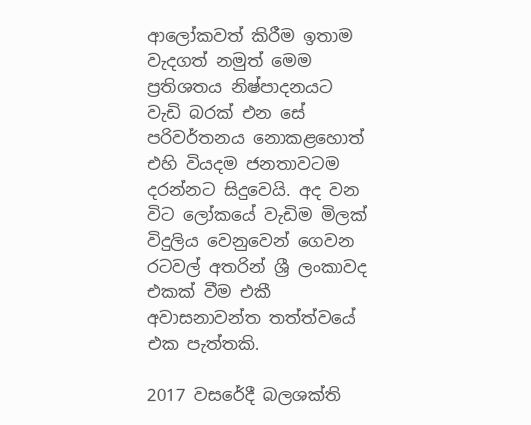ආලෝකවත් කිරීම ඉතාම වැදගත් නමුත් මෙම ප්‍රතිශතය නිෂ්පාදනයට වැඩි බරක් එන සේ පරිවර්තනය නොකළහොත් එහි වියදම ජනතාවටම දරන්නට සිදුවෙයි. අද වන විට ලෝකයේ වැඩිම මිලක් විදුලිය වෙනුවෙන් ගෙවන රටවල් අතරින් ශ්‍රී ලංකාවද එකක් වීම එකී අවාසනාවන්ත තත්ත්වයේ එක පැත්තකි.

2017 වසරේදී බලශක්ති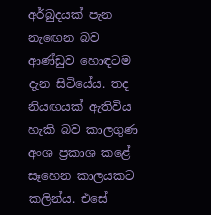අර්බුදයක් පැන නැඟෙන බව ආණ්ඩුව හොඳටම දැන සිටියේය. තද නියඟයක් ඇතිවිය හැකි බව කාලගුණ අංශ ප්‍රකාශ කළේ සෑහෙන කාලයකට කලින්ය. එසේ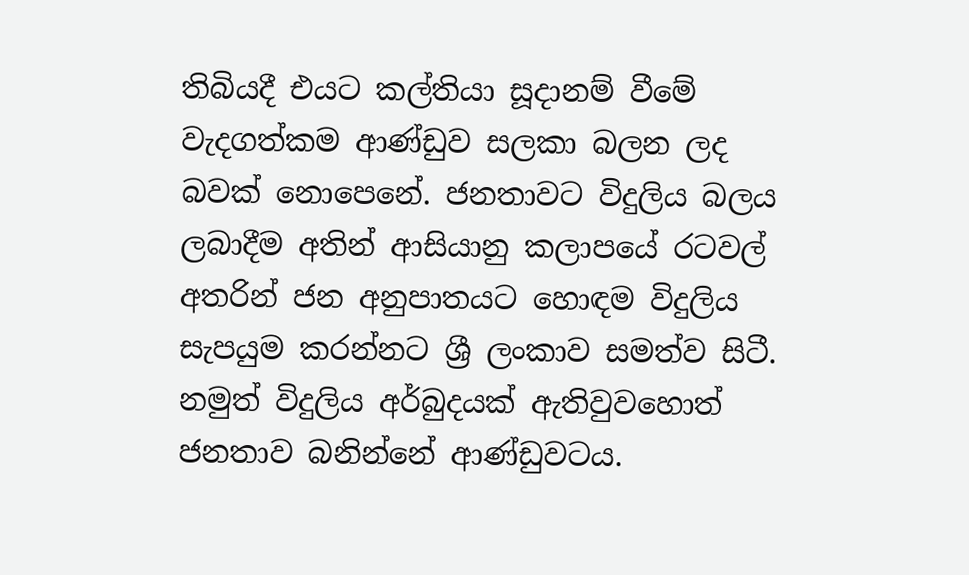තිබියදී එයට කල්තියා සූදානම් වීමේ වැදගත්කම ආණ්ඩුව සලකා බලන ලද බවක් නොපෙනේ. ජනතාවට විදුලිය බලය ලබාදීම අතින් ආසියානු කලාපයේ රටවල් අතරින් ජන අනුපාතයට හොඳම විදුලිය සැපයුම කරන්නට ශ්‍රී ලංකාව සමත්ව සිටී. නමුත් විදුලිය අර්බුදයක් ඇතිවුවහොත් ජනතාව බනින්නේ ආණ්ඩුවටය.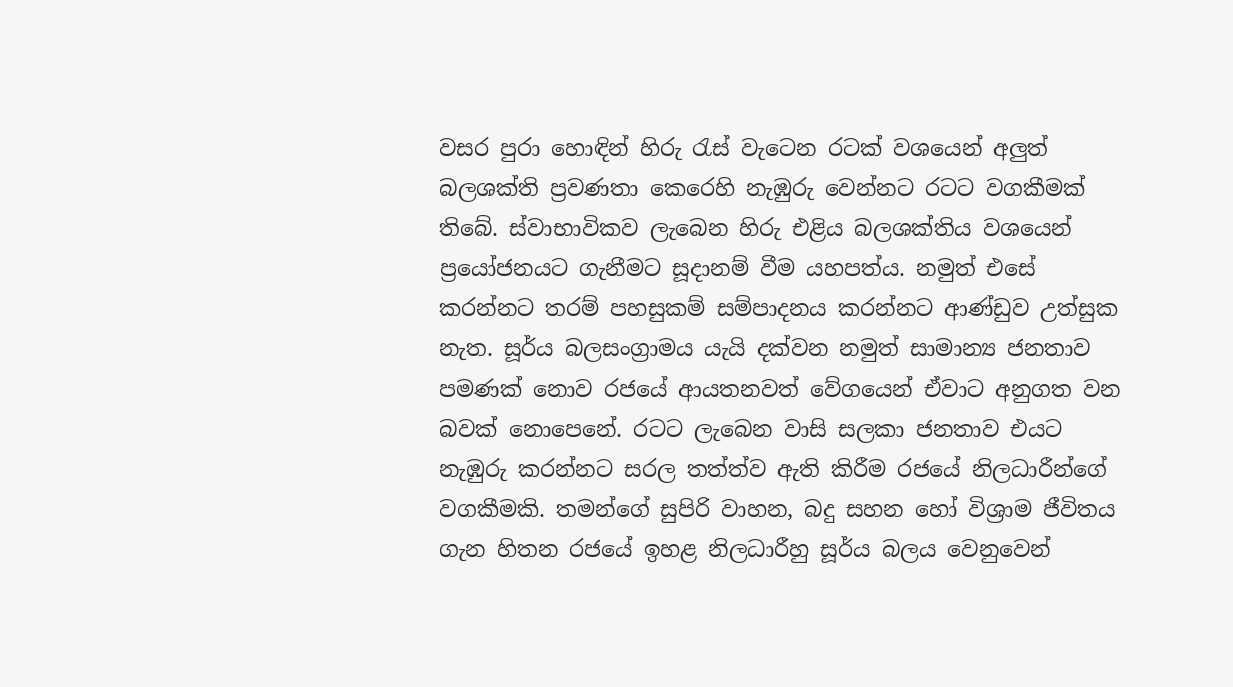වසර පුරා හොඳින් හිරු රැස් වැටෙන රටක් වශයෙන් අලුත් බලශක්ති ප්‍රවණතා කෙරෙහි නැඹුරු වෙන්නට රටට වගකීමක් තිබේ. ස්වාභාවිකව ලැබෙන හිරු එළිය බලශක්තිය වශයෙන් ප්‍රයෝජනයට ගැනීමට සූදානම් වීම යහපත්ය. නමුත් එසේ කරන්නට තරම් පහසුකම් සම්පාදනය කරන්නට ආණ්ඩුව උත්සුක නැත. සූර්ය බලසංග්‍රාමය යැයි දක්වන නමුත් සාමාන්‍ය ජනතාව පමණක් නොව රජයේ ආයතනවත් වේගයෙන් ඒවාට අනුගත වන බවක් නොපෙනේ. රටට ලැබෙන වාසි සලකා ජනතාව එයට නැඹුරු කරන්නට සරල තත්ත්ව ඇති කිරීම රජයේ නිලධාරීන්ගේ වගකීමකි. තමන්ගේ සුපිරි වාහන, බදු සහන හෝ විශ්‍රාම ජීවිතය ගැන හිතන රජයේ ඉහළ නිලධාරීහු සූර්ය බලය වෙනුවෙන්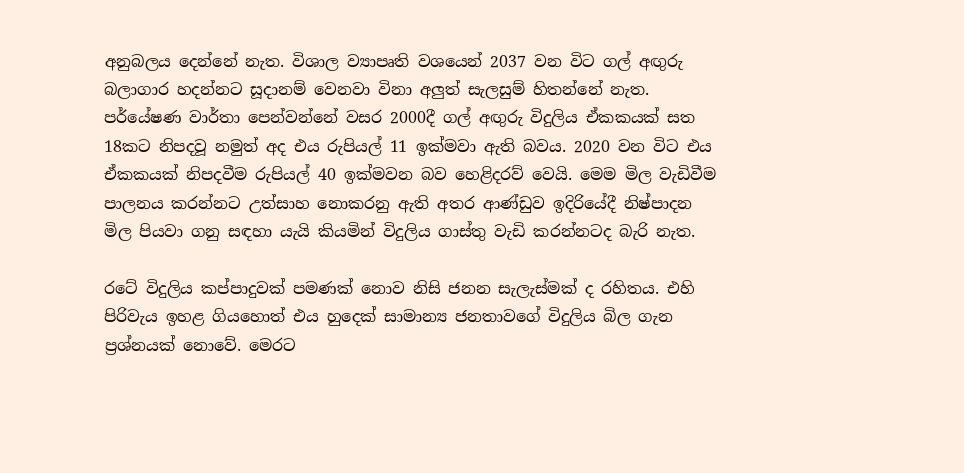අනුබලය දෙන්නේ නැත. විශාල ව්‍යාපෘති වශයෙන් 2037 වන විට ගල් අඟුරු බලාගාර හදන්නට සූදානම් වෙනවා විනා අලුත් සැලසුම් හිතන්නේ නැත. පර්යේෂණ වාර්තා පෙන්වන්නේ වසර 2000දී ගල් අඟුරු විදුලිය ඒකකයක් සත 18කට නිපදවූ නමුත් අද එය රුපියල් 11 ඉක්මවා ඇති බවය. 2020 වන විට එය ඒකකයක් නිපදවීම රුපියල් 40 ඉක්මවන බව හෙළිදරව් වෙයි. මෙම මිල වැඩිවීම පාලනය කරන්නට උත්සාහ නොකරනු ඇති අතර ආණ්ඩුව ඉදිරියේදී නිෂ්පාදන මිල පියවා ගනු සඳහා යැයි කියමින් විදුලිය ගාස්තු වැඩි කරන්නටද බැරි නැත.

රටේ විදුලිය කප්පාදුවක් පමණක් නොව නිසි ජනන සැලැස්මක් ද රහිතය. එහි පිරිවැය ඉහළ ගියහොත් එය හුදෙක් සාමාන්‍ය ජනතාවගේ විදුලිය බිල ගැන ප්‍රශ්නයක් නොවේ. මෙරට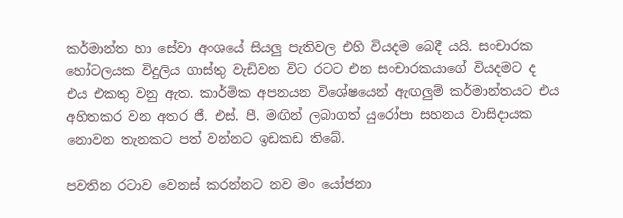කර්මාන්ත හා සේවා අංශයේ සියලු පැතිවල එහි වියදම බෙදී යයි. සංචාරක හෝටලයක විදුලිය ගාස්තු වැඩිවන විට රටට එන සංචාරකයාගේ වියදමට ද එය එකතු වනු ඇත. කාර්මික අපනයන විශේෂයෙන් ඇඟලුම් කර්මාන්තයට එය අහිතකර වන අතර ජී. එස්. පී. මඟින් ලබාගත් යුරෝපා සහනය වාසිදායක නොවන තැනකට පත් වන්නට ඉඩකඩ තිබේ.

පවතින රටාව වෙනස් කරන්නට නව මං යෝජනා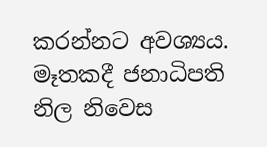කරන්නට අවශ්‍යය. මෑතකදී ජනාධිපති නිල නිවෙස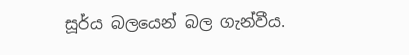සූර්ය බලයෙන් බල ගැන්වීය.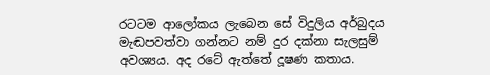රටටම ආලෝකය ලැබෙන සේ විදුලිය අර්බුදය මැඬපවත්වා ගන්නට නම් දුර දක්නා සැලසුම් අවශ්‍යය. අද රටේ ඇත්තේ දූෂණ කතාය.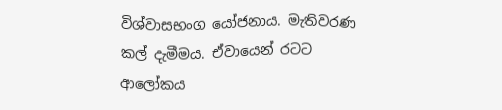විශ්වාසභංග යෝජනාය. මැතිවරණ කල් දැමීමය. ඒවායෙන් රටට ආලෝකය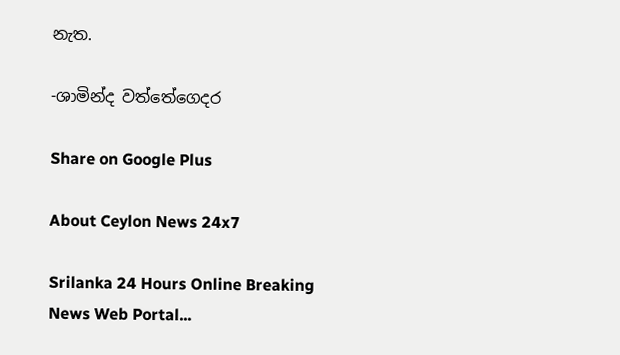නැත.

-ශාමින්ද වත්තේගෙදර

Share on Google Plus

About Ceylon News 24x7

Srilanka 24 Hours Online Breaking News Web Portal...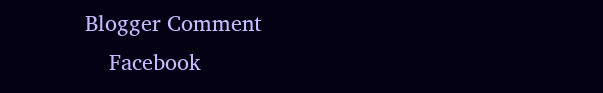Blogger Comment
    Facebook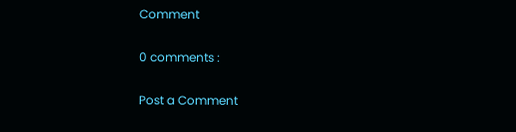Comment

0 comments :

Post a Comment